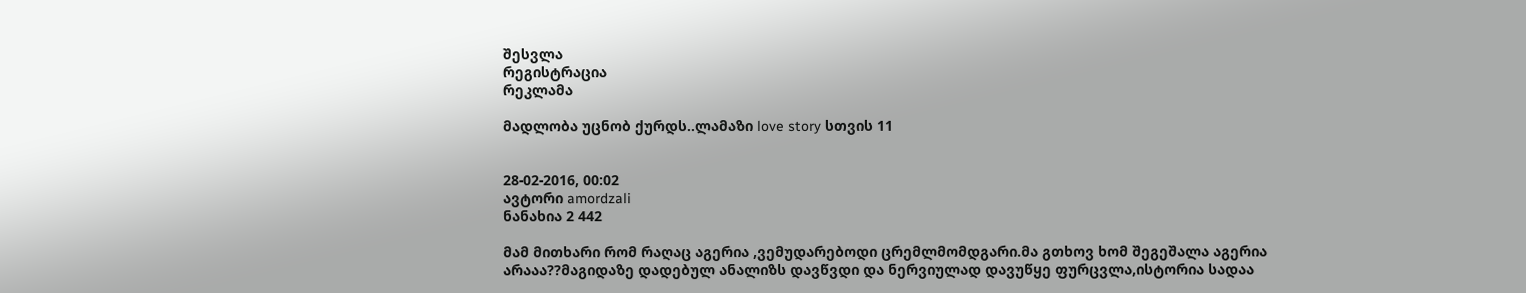შესვლა
რეგისტრაცია
რეკლამა

მადლობა უცნობ ქურდს..ლამაზი love story სთვის 11


28-02-2016, 00:02
ავტორი amordzali
ნანახია 2 442

მამ მითხარი რომ რაღაც აგერია ,ვემუდარებოდი ცრემლმომდგარი.მა გთხოვ ხომ შეგეშალა აგერია არააა??მაგიდაზე დადებულ ანალიზს დავწვდი და ნერვიულად დავუწყე ფურცვლა,ისტორია სადაა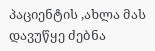პაციენტის ,ახლა მას დავუწყე ძებნა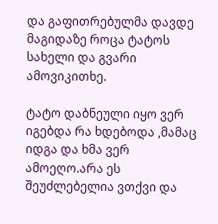და გაფითრებულმა დავდე მაგიდაზე როცა ტატოს სახელი და გვარი ამოვიკითხე.

ტატო დაბნეული იყო ვერ იგებდა რა ხდებოდა ,მამაც იდგა და ხმა ვერ ამოეღო.არა ეს შეუძლებელია ვთქვი და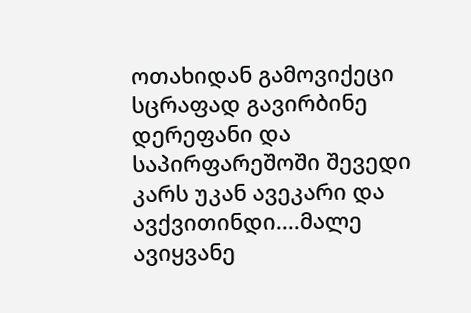ოთახიდან გამოვიქეცი სცრაფად გავირბინე დერეფანი და საპირფარეშოში შევედი კარს უკან ავეკარი და ავქვითინდი....მალე ავიყვანე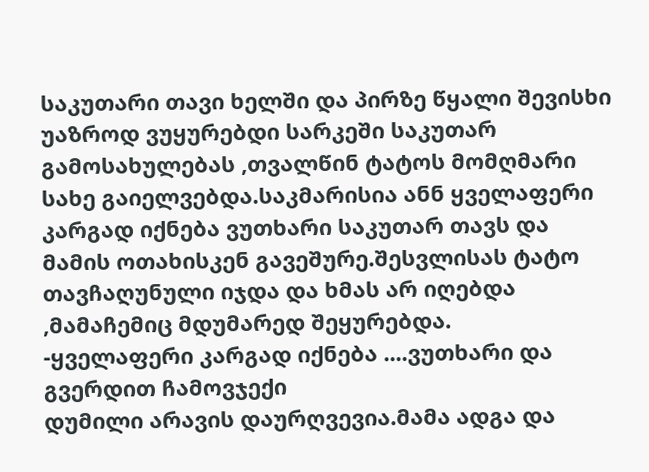საკუთარი თავი ხელში და პირზე წყალი შევისხი უაზროდ ვუყურებდი სარკეში საკუთარ გამოსახულებას ,თვალწინ ტატოს მომღმარი სახე გაიელვებდა.საკმარისია ანნ ყველაფერი კარგად იქნება ვუთხარი საკუთარ თავს და მამის ოთახისკენ გავეშურე.შესვლისას ტატო თავჩაღუნული იჯდა და ხმას არ იღებდა ,მამაჩემიც მდუმარედ შეყურებდა.
-ყველაფერი კარგად იქნება ....ვუთხარი და გვერდით ჩამოვჯექი
დუმილი არავის დაურღვევია.მამა ადგა და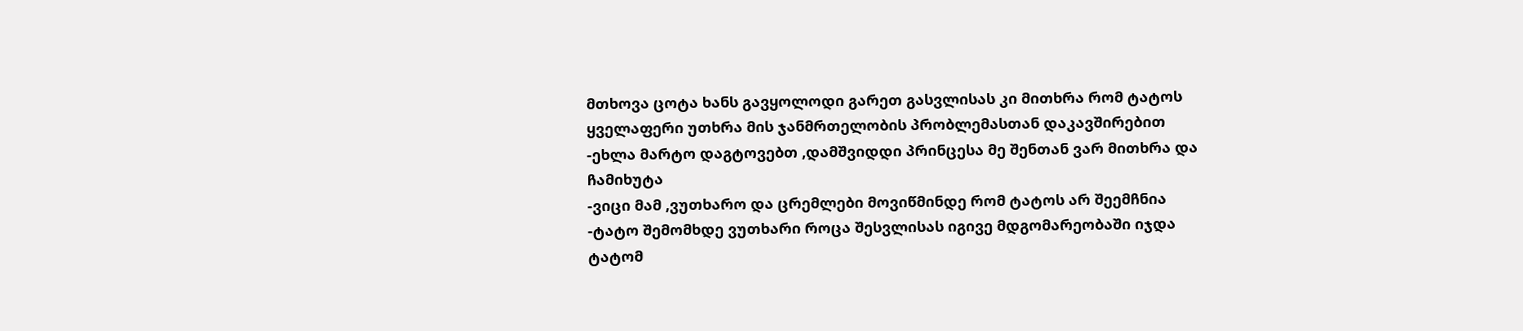მთხოვა ცოტა ხანს გავყოლოდი გარეთ გასვლისას კი მითხრა რომ ტატოს ყველაფერი უთხრა მის ჯანმრთელობის პრობლემასთან დაკავშირებით
-ეხლა მარტო დაგტოვებთ ,დამშვიდდი პრინცესა მე შენთან ვარ მითხრა და ჩამიხუტა
-ვიცი მამ ,ვუთხარო და ცრემლები მოვიწმინდე რომ ტატოს არ შეემჩნია
-ტატო შემომხდე ვუთხარი როცა შესვლისას იგივე მდგომარეობაში იჯდა
ტატომ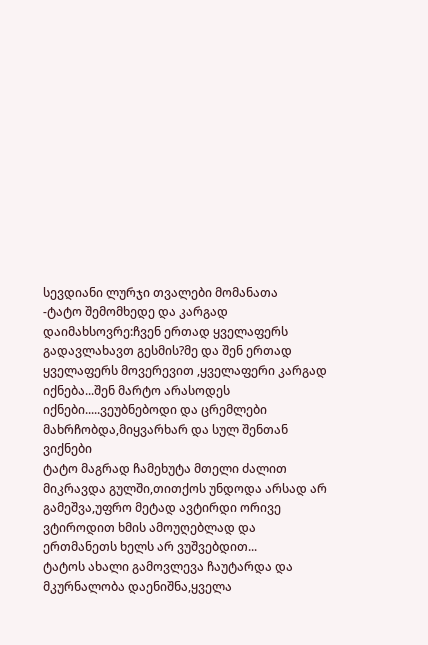სევდიანი ლურჯი თვალები მომანათა
-ტატო შემომხედე და კარგად დაიმახსოვრე:ჩვენ ერთად ყველაფერს გადავლახავთ გესმის?მე და შენ ერთად ყველაფერს მოვერევით ,ყველაფერი კარგად იქნება...შენ მარტო არასოდეს იქნები.....ვეუბნებოდი და ცრემლები მახრჩობდა,მიყვარხარ და სულ შენთან ვიქნები
ტატო მაგრად ჩამეხუტა მთელი ძალით მიკრავდა გულში,თითქოს უნდოდა არსად არ გამეშვა,უფრო მეტად ავტირდი ორივე ვტიროდით ხმის ამოუღებლად და ერთმანეთს ხელს არ ვუშვებდით...
ტატოს ახალი გამოვლევა ჩაუტარდა და მკურნალობა დაენიშნა,ყველა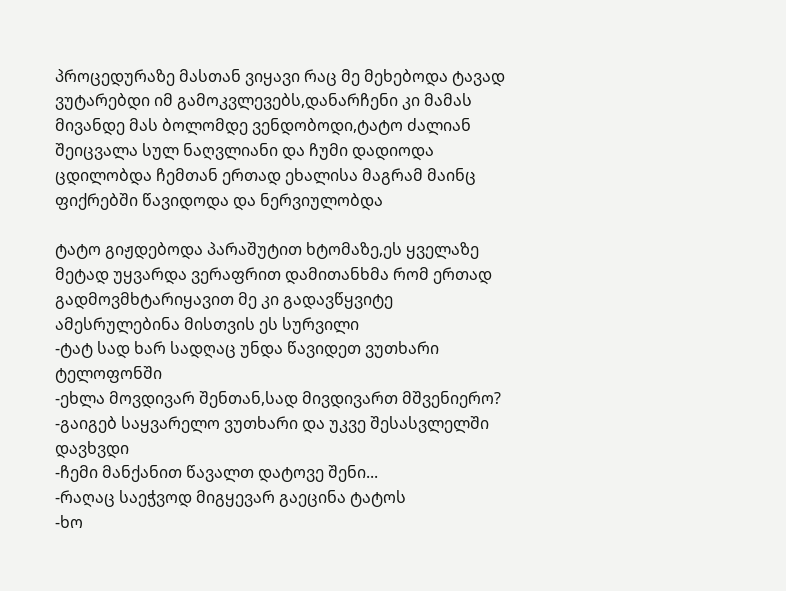პროცედურაზე მასთან ვიყავი რაც მე მეხებოდა ტავად ვუტარებდი იმ გამოკვლევებს,დანარჩენი კი მამას მივანდე მას ბოლომდე ვენდობოდი,ტატო ძალიან შეიცვალა სულ ნაღვლიანი და ჩუმი დადიოდა ცდილობდა ჩემთან ერთად ეხალისა მაგრამ მაინც ფიქრებში წავიდოდა და ნერვიულობდა

ტატო გიჟდებოდა პარაშუტით ხტომაზე,ეს ყველაზე მეტად უყვარდა ვერაფრით დამითანხმა რომ ერთად გადმოვმხტარიყავით მე კი გადავწყვიტე ამესრულებინა მისთვის ეს სურვილი
-ტატ სად ხარ სადღაც უნდა წავიდეთ ვუთხარი ტელოფონში
-ეხლა მოვდივარ შენთან,სად მივდივართ მშვენიერო?
-გაიგებ საყვარელო ვუთხარი და უკვე შესასვლელში დავხვდი
-ჩემი მანქანით წავალთ დატოვე შენი...
-რაღაც საეჭვოდ მიგყევარ გაეცინა ტატოს
-ხო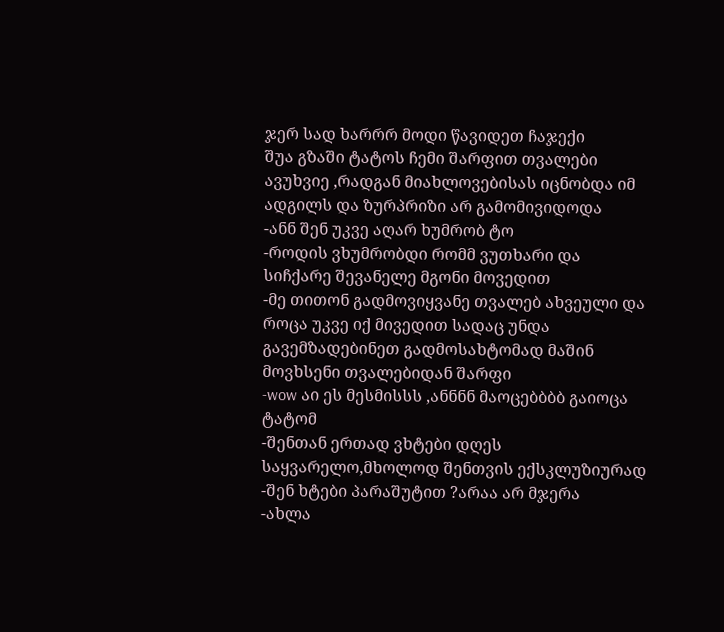ჯერ სად ხარრრ მოდი წავიდეთ ჩაჯექი
შუა გზაში ტატოს ჩემი შარფით თვალები ავუხვიე ,რადგან მიახლოვებისას იცნობდა იმ ადგილს და ზურპრიზი არ გამომივიდოდა
-ანნ შენ უკვე აღარ ხუმრობ ტო
-როდის ვხუმრობდი რომმ ვუთხარი და სიჩქარე შევანელე მგონი მოვედით
-მე თითონ გადმოვიყვანე თვალებ ახვეული და როცა უკვე იქ მივედით სადაც უნდა გავემზადებინეთ გადმოსახტომად მაშინ მოვხსენი თვალებიდან შარფი
-wow აი ეს მესმისსს ,ანნნნ მაოცებბბბ გაიოცა ტატომ
-შენთან ერთად ვხტები დღეს საყვარელო,მხოლოდ შენთვის ექსკლუზიურად
-შენ ხტები პარაშუტით ?არაა არ მჯერა
-ახლა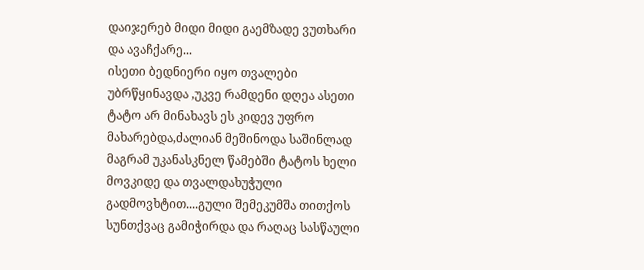დაიჯერებ მიდი მიდი გაემზადე ვუთხარი და ავაჩქარე...
ისეთი ბედნიერი იყო თვალები უბრწყინავდა ,უკვე რამდენი დღეა ასეთი ტატო არ მინახავს ეს კიდევ უფრო მახარებდა,ძალიან მეშინოდა საშინლად მაგრამ უკანასკნელ წამებში ტატოს ხელი მოვკიდე და თვალდახუჭული გადმოვხტით....გული შემეკუმშა თითქოს სუნთქვაც გამიჭირდა და რაღაც სასწაული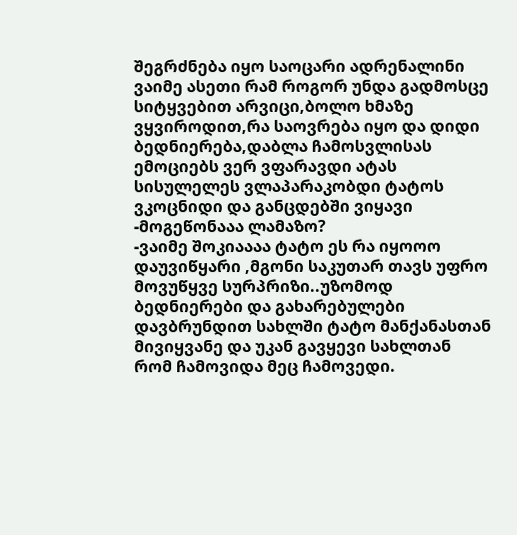შეგრძნება იყო საოცარი ადრენალინი ვაიმე ასეთი რამ როგორ უნდა გადმოსცე სიტყვებით არვიცი,ბოლო ხმაზე ვყვიროდით,რა საოვრება იყო და დიდი ბედნიერება,დაბლა ჩამოსვლისას ემოციებს ვერ ვფარავდი ატას სისულელეს ვლაპარაკობდი ტატოს ვკოცნიდი და განცდებში ვიყავი
-მოგეწონააა ლამაზო?
-ვაიმე შოკიაააა ტატო ეს რა იყოოო დაუვიწყარი ,მგონი საკუთარ თავს უფრო მოვუწყვე სურპრიზი..უზომოდ ბედნიერები და გახარებულები დავბრუნდით სახლში ტატო მანქანასთან მივიყვანე და უკან გავყევი სახლთან რომ ჩამოვიდა მეც ჩამოვედი.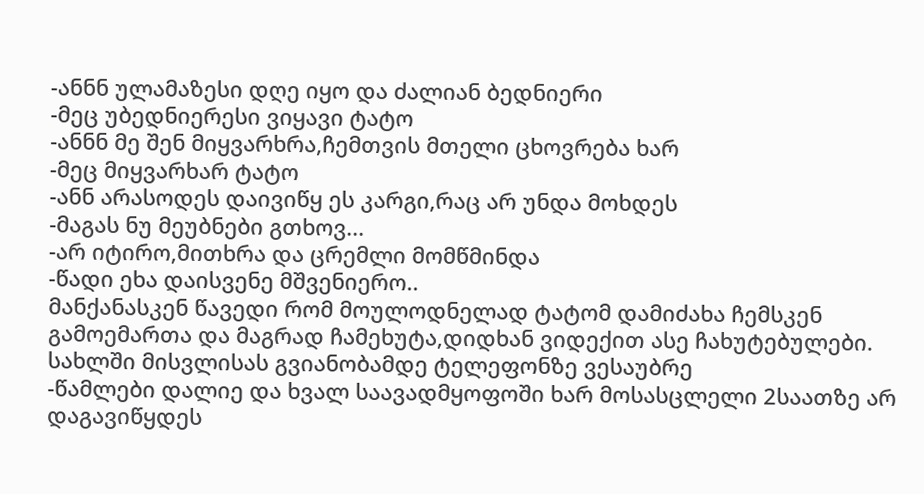-ანნნ ულამაზესი დღე იყო და ძალიან ბედნიერი
-მეც უბედნიერესი ვიყავი ტატო
-ანნნ მე შენ მიყვარხრა,ჩემთვის მთელი ცხოვრება ხარ
-მეც მიყვარხარ ტატო
-ანნ არასოდეს დაივიწყ ეს კარგი,რაც არ უნდა მოხდეს
-მაგას ნუ მეუბნები გთხოვ...
-არ იტირო,მითხრა და ცრემლი მომწმინდა
-წადი ეხა დაისვენე მშვენიერო..
მანქანასკენ წავედი რომ მოულოდნელად ტატომ დამიძახა ჩემსკენ გამოემართა და მაგრად ჩამეხუტა,დიდხან ვიდექით ასე ჩახუტებულები.
სახლში მისვლისას გვიანობამდე ტელეფონზე ვესაუბრე
-წამლები დალიე და ხვალ საავადმყოფოში ხარ მოსასცლელი 2საათზე არ დაგავიწყდეს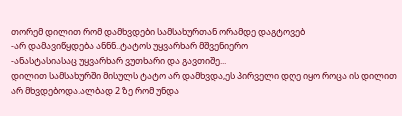თორემ დილით რომ დამხვდები სამსახურთან ორამდე დაგტოვებ
-არ დამავიწყდება ანნნ..ტატოს უყვარხარ მშვენიერო
-ანასტასიასაც უყვარხარ ვუთხარი და გავთიშე...
დილით სამსახურში მისულს ტატო არ დამხვდა,ეს პირველი დღე იყო როცა ის დილით არ მხვდებოდა.ალბად 2 ზე რომ უნდა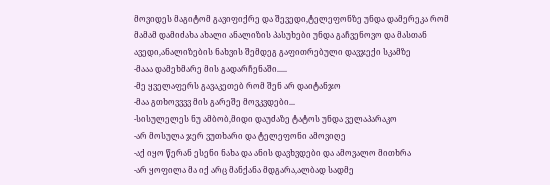მოვიდეს მაგიტომ გავიფიქრე და შევედი,ტელეფონზე უნდა დამერეკა რომ მამამ დამიძახა ახალი ანალიზის პასუხები უნდა გაჩვენოვო და მასთან ავედი,ანალიზების ნახვის შემდეგ გაფითრებული დავჯექი სკამზე
-მააა დამეხმარე მის გადარჩენაში.....
-მე ყველაფერს გავაკეთებ რომ შენ არ დაიტანჯო
-მაა გთხოვვვვ მის გარეშე მოვკვდები...
-სისულელეს ნუ ამბობ,მიდი დაუძაზე ტატოს უნდა ველაპარაკო
-არ მოსულა ჯერ ვუთხარი და ტელეფონი ამოვიღე
-აქ იყო წერან ესენი ნახა და ანის დავხვდები და ამოვალო მითხრა
-არ ყოფილა მა იქ არც მანქანა მდგარა,ალბად სადმე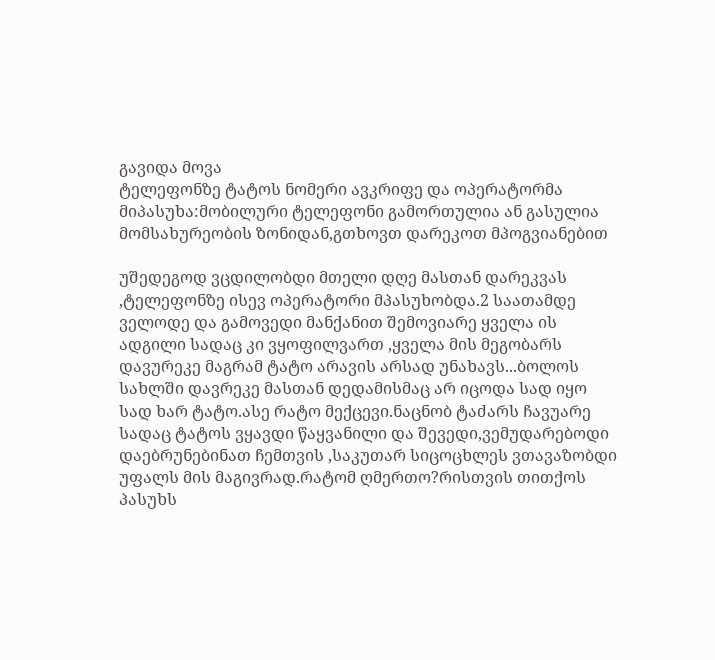გავიდა მოვა
ტელეფონზე ტატოს ნომერი ავკრიფე და ოპერატორმა მიპასუხა:მობილური ტელეფონი გამორთულია ან გასულია მომსახურეობის ზონიდან,გთხოვთ დარეკოთ მპოგვიანებით

უშედეგოდ ვცდილობდი მთელი დღე მასთან დარეკვას ,ტელეფონზე ისევ ოპერატორი მპასუხობდა.2 საათამდე ველოდე და გამოვედი მანქანით შემოვიარე ყველა ის ადგილი სადაც კი ვყოფილვართ ,ყველა მის მეგობარს დავურეკე მაგრამ ტატო არავის არსად უნახავს...ბოლოს სახლში დავრეკე მასთან დედამისმაც არ იცოდა სად იყო
სად ხარ ტატო.ასე რატო მექცევი.ნაცნობ ტაძარს ჩავუარე სადაც ტატოს ვყავდი წაყვანილი და შევედი,ვემუდარებოდი დაებრუნებინათ ჩემთვის ,საკუთარ სიცოცხლეს ვთავაზობდი უფალს მის მაგივრად.რატომ ღმერთო?რისთვის თითქოს პასუხს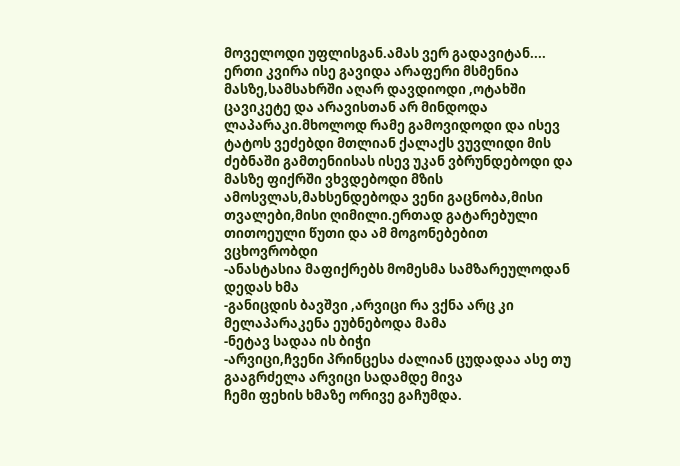მოველოდი უფლისგან.ამას ვერ გადავიტან....
ერთი კვირა ისე გავიდა არაფერი მსმენია მასზე,სამსახრში აღარ დავდიოდი ,ოტახში ცავიკეტე და არავისთან არ მინდოდა ლაპარაკი.მხოლოდ რამე გამოვიდოდი და ისევ ტატოს ვეძებდი მთლიან ქალაქს ვუვლიდი მის ძებნაში გამთენიისას ისევ უკან ვბრუნდებოდი და მასზე ფიქრში ვხვდებოდი მზის ამოსვლას,მახსენდებოდა ვენი გაცნობა,მისი თვალები,მისი ღიმილი.ერთად გატარებული თითოეული წუთი და ამ მოგონებებით ვცხოვრობდი
-ანასტასია მაფიქრებს მომესმა სამზარეულოდან დედას ხმა
-განიცდის ბავშვი ,არვიცი რა ვქნა არც კი მელაპარაკენა ეუბნებოდა მამა
-ნეტავ სადაა ის ბიჭი
-არვიცი,ჩვენი პრინცესა ძალიან ცუდადაა ასე თუ გააგრძელა არვიცი სადამდე მივა
ჩემი ფეხის ხმაზე ორივე გაჩუმდა.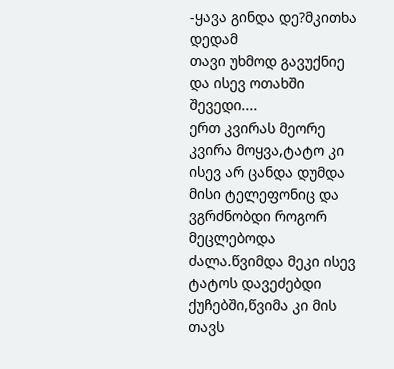-ყავა გინდა დე?მკითხა დედამ
თავი უხმოდ გავუქნიე და ისევ ოთახში შევედი....
ერთ კვირას მეორე კვირა მოყვა,ტატო კი ისევ არ ცანდა დუმდა მისი ტელეფონიც და ვგრძნობდი როგორ მეცლებოდა ძალა.წვიმდა მეკი ისევ ტატოს დავეძებდი ქუჩებში,წვიმა კი მის თავს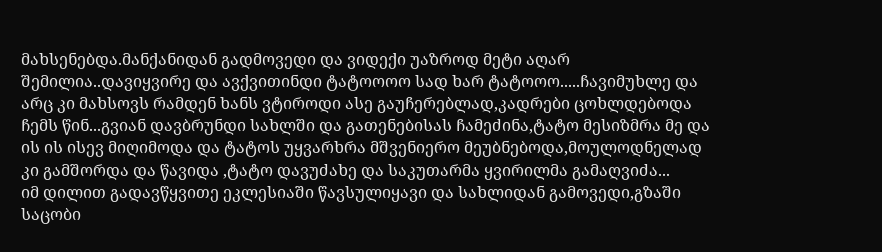მახსენებდა.მანქანიდან გადმოვედი და ვიდექი უაზროდ მეტი აღარ შემილია..დავიყვირე და ავქვითინდი ტატოოოო სად ხარ ტატოოო.....ჩავიმუხლე და არც კი მახსოვს რამდენ ხანს ვტიროდი ასე გაუჩერებლად,კადრები ცოხლდებოდა ჩემს წინ...გვიან დავბრუნდი სახლში და გათენებისას ჩამეძინა,ტატო მესიზმრა მე და ის ის ისევ მიღიმოდა და ტატოს უყვარხრა მშვენიერო მეუბნებოდა,მოულოდნელად კი გამშორდა და წავიდა ,ტატო დავუძახე და საკუთარმა ყვირილმა გამაღვიძა...
იმ დილით გადავწყვითე ეკლესიაში წავსულიყავი და სახლიდან გამოვედი,გზაში საცობი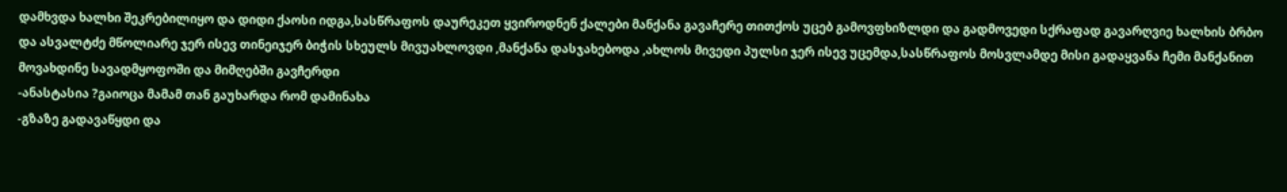დამხვდა ხალხი შეკრებილიყო და დიდი ქაოსი იდგა,სასწრაფოს დაურეკეთ ყვიროდნენ ქალები მანქანა გავაჩერე თითქოს უცებ გამოვფხიზლდი და გადმოვედი სქრაფად გავარღვიე ხალხის ბრბო და ასვალტძე მწოლიარე ჯერ ისევ თინეიჯერ ბიჭის სხეულს მივუახლოვდი ,მანქანა დასჯახებოდა ,ახლოს მივედი პულსი ჯერ ისევ უცემდა,სასწრაფოს მოსვლამდე მისი გადაყვანა ჩემი მანქანით მოვახდინე სავადმყოფოში და მიმღებში გავჩერდი
-ანასტასია ?გაიოცა მამამ თან გაუხარდა რომ დამინახა
-გზაზე გადავაწყდი და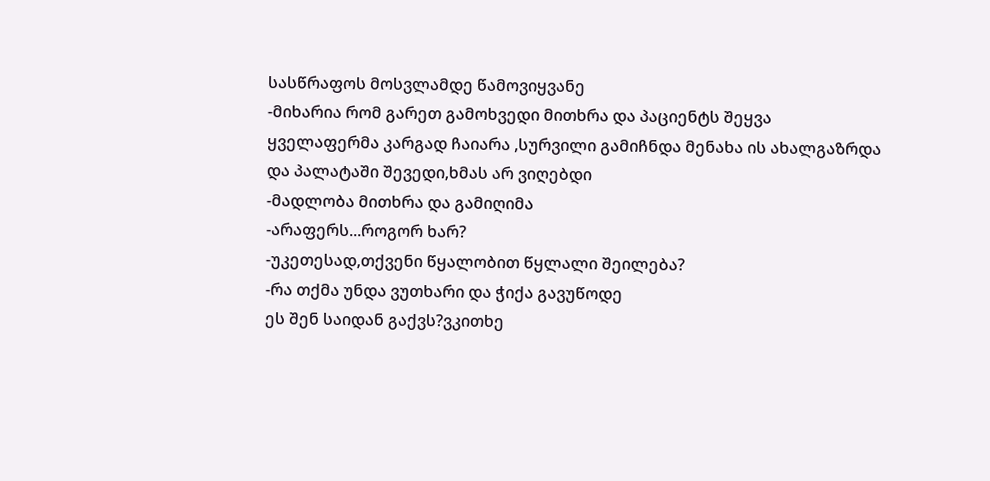სასწრაფოს მოსვლამდე წამოვიყვანე
-მიხარია რომ გარეთ გამოხვედი მითხრა და პაციენტს შეყვა
ყველაფერმა კარგად ჩაიარა ,სურვილი გამიჩნდა მენახა ის ახალგაზრდა და პალატაში შევედი,ხმას არ ვიღებდი
-მადლობა მითხრა და გამიღიმა
-არაფერს...როგორ ხარ?
-უკეთესად,თქვენი წყალობით წყლალი შეილება?
-რა თქმა უნდა ვუთხარი და ჭიქა გავუწოდე
ეს შენ საიდან გაქვს?ვკითხე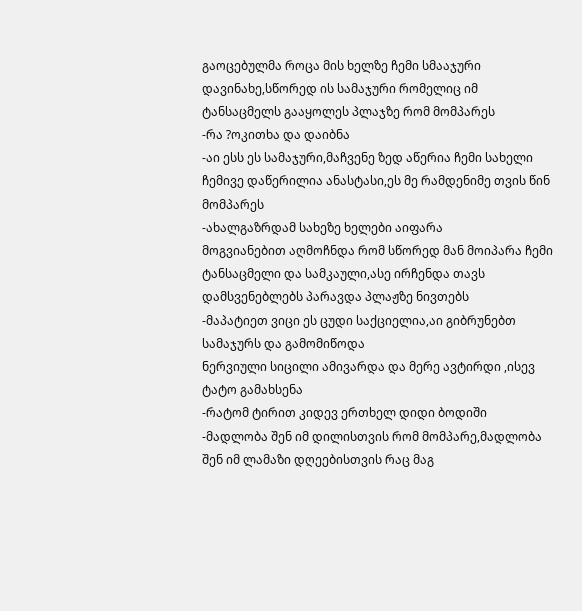გაოცებულმა როცა მის ხელზე ჩემი სმააჯური დავინახე,სწორედ ის სამაჯური რომელიც იმ ტანსაცმელს გააყოლეს პლაჯზე რომ მომპარეს
-რა ?ოკითხა და დაიბნა
-აი ესს ეს სამაჯური,მაჩვენე ზედ აწერია ჩემი სახელი ჩემივე დაწერილია ანასტასი,ეს მე რამდენიმე თვის წინ მომპარეს
-ახალგაზრდამ სახეზე ხელები აიფარა
მოგვიანებით აღმოჩნდა რომ სწორედ მან მოიპარა ჩემი ტანსაცმელი და სამკაული,ასე ირჩენდა თავს დამსვენებლებს პარავდა პლაჟზე ნივთებს
-მაპატიეთ ვიცი ეს ცუდი საქციელია,აი გიბრუნებთ სამაჯურს და გამომიწოდა
ნერვიული სიცილი ამივარდა და მერე ავტირდი ,ისევ ტატო გამახსენა
-რატომ ტირით კიდევ ერთხელ დიდი ბოდიში
-მადლობა შენ იმ დილისთვის რომ მომპარე,მადლობა შენ იმ ლამაზი დღეებისთვის რაც მაგ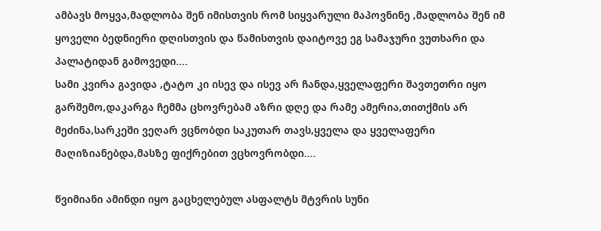ამბავს მოყვა,მადლობა შენ იმისთვის რომ სიყვარული მაპოვნინე ,მადლობა შენ იმ ყოველი ბედნიერი დღისთვის და წამისთვის დაიტოვე ეგ სამაჯური ვუთხარი და პალატიდან გამოვედი....
სამი კვირა გავიდა ,ტატო კი ისევ და ისევ არ ჩანდა,ყველაფერი შავთეთრი იყო გარშემო,დაკარგა ჩემმა ცხოვრებამ აზრი დღე და რამე ამერია,თითქმის არ მეძინა,სარკეში ვეღარ ვცნობდი საკუთარ თავს,ყველა და ყველაფერი მაღიზიანებდა,მასზე ფიქრებით ვცხოვრობდი....

წვიმიანი ამინდი იყო გაცხელებულ ასფალტს მტვრის სუნი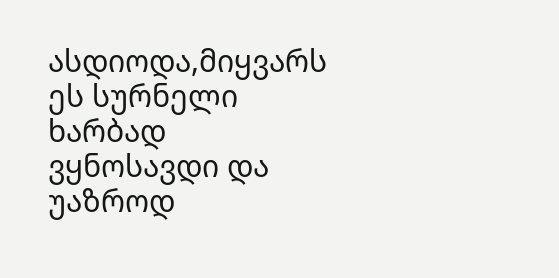ასდიოდა,მიყვარს ეს სურნელი ხარბად ვყნოსავდი და უაზროდ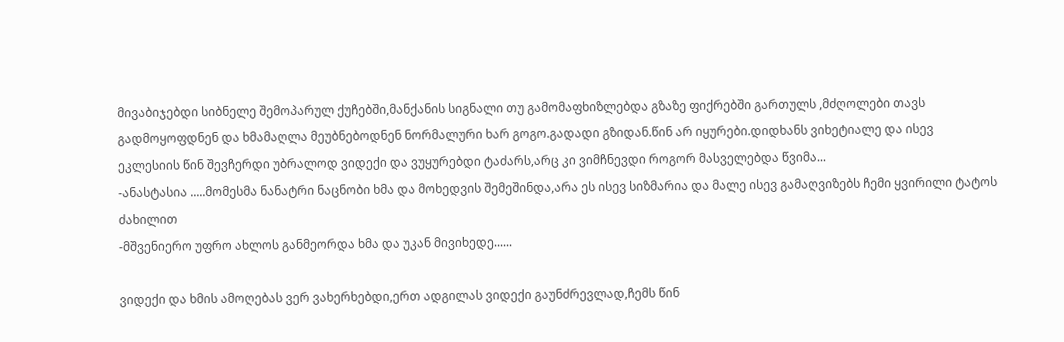მივაბიჯებდი სიბნელე შემოპარულ ქუჩებში,მანქანის სიგნალი თუ გამომაფხიზლებდა გზაზე ფიქრებში გართულს ,მძღოლები თავს გადმოყოფდნენ და ხმამაღლა მეუბნებოდნენ ნორმალური ხარ გოგო.გადადი გზიდან.წინ არ იყურები.დიდხანს ვიხეტიალე და ისევ ეკლესიის წინ შევჩერდი უბრალოდ ვიდექი და ვუყურებდი ტაძარს,არც კი ვიმჩნევდი როგორ მასველებდა წვიმა...
-ანასტასია .....მომესმა ნანატრი ნაცნობი ხმა და მოხედვის შემეშინდა,არა ეს ისევ სიზმარია და მალე ისევ გამაღვიზებს ჩემი ყვირილი ტატოს ძახილით
-მშვენიერო უფრო ახლოს განმეორდა ხმა და უკან მივიხედე......

ვიდექი და ხმის ამოღებას ვერ ვახერხებდი,ერთ ადგილას ვიდექი გაუნძრევლად,ჩემს წინ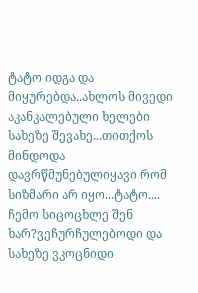ტატო იდგა და მიყურებდა..ახლოს მივედი აკანკალებული ხელები სახეზე შევახე...თითქოს მინდოდა დავრწმუნებულიყავი რომ სიზმარი არ იყო...ტატო.... ჩემო სიცოცხლე შენ ხარ?ვეჩურჩულებოდი და სახეზე ვკოცნიდი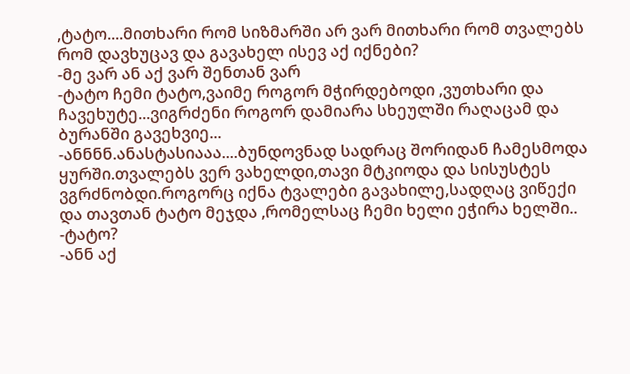,ტატო....მითხარი რომ სიზმარში არ ვარ მითხარი რომ თვალებს რომ დავხუცავ და გავახელ ისევ აქ იქნები?
-მე ვარ ან აქ ვარ შენთან ვარ
-ტატო ჩემი ტატო,ვაიმე როგორ მჭირდებოდი ,ვუთხარი და ჩავეხუტე...ვიგრძენი როგორ დამიარა სხეულში რაღაცამ და ბურანში გავეხვიე...
-ანნნნ.ანასტასიააა....ბუნდოვნად სადრაც შორიდან ჩამესმოდა ყურში.თვალებს ვერ ვახელდი,თავი მტკიოდა და სისუსტეს ვგრძნობდი.როგორც იქნა ტვალები გავახილე,სადღაც ვიწექი და თავთან ტატო მეჯდა ,რომელსაც ჩემი ხელი ეჭირა ხელში..
-ტატო?
-ანნ აქ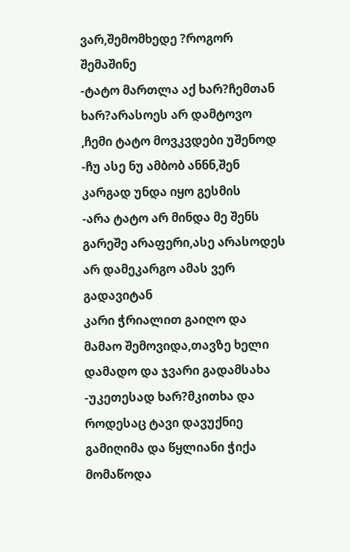ვარ,შემომხედე ?როგორ შემაშინე
-ტატო მართლა აქ ხარ?ჩემთან ხარ?არასოეს არ დამტოვო ,ჩემი ტატო მოვკვდები უშენოდ
-ჩუ ასე ნუ ამბობ ანნნ,შენ კარგად უნდა იყო გესმის
-არა ტატო არ მინდა მე შენს გარეშე არაფერი,ასე არასოდეს არ დამეკარგო ამას ვერ გადავიტან
კარი ჭრიალით გაიღო და მამაო შემოვიდა,თავზე ხელი დამადო და ჯვარი გადამსახა
-უკეთესად ხარ?მკითხა და როდესაც ტავი დავუქნიე გამიღიმა და წყლიანი ჭიქა მომაწოდა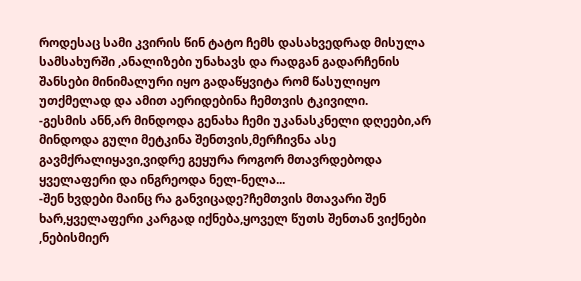როდესაც სამი კვირის წინ ტატო ჩემს დასახვედრად მისულა სამსახურში ,ანალიზები უნახავს და რადგან გადარჩენის შანსები მინიმალური იყო გადაწყვიტა რომ წასულიყო უთქმელად და ამით აერიდებინა ჩემთვის ტკივილი.
-გესმის ანნ,არ მინდოდა გენახა ჩემი უკანასკნელი დღეები,არ მინდოდა გული მეტკინა შენთვის,მერჩივნა ასე გავმქრალიყავი,ვიდრე გეყურა როგორ მთავრდებოდა ყველაფერი და ინგრეოდა ნელ-ნელა...
-შენ ხვდები მაინც რა განვიცადე?ჩემთვის მთავარი შენ ხარ,ყველაფერი კარგად იქნება,ყოველ წუთს შენთან ვიქნები ,ნებისმიერ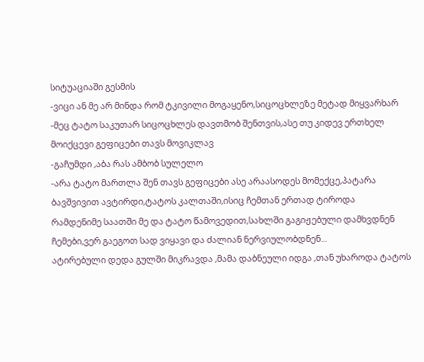სიტუაციაში გესმის
-ვიცი ან მე არ მინდა რომ ტკივილი მოგაყენო,სიცოცხლეზე მეტად მიყვარხარ
-მეც ტატო საკუთარ სიცოცხლეს დავთმობ შენთვის,ასე თუ კიდევ ერთხელ მოიქცევი გეფიცები თავს მოვიკლავ
-გაჩუმდი ,აბა რას ამბობ სულელო
-არა ტატო მართლა შენ თავს გეფიცები ასე არაასოდეს მომექცე,პატარა ბავშვივით ავტირდი,ტატოს კალთაში,ისიც ჩემთან ერთად ტიროდა
რამდენიმე საათში მე და ტატო წამოვედით,სახლში გაგიჟებული დამხვდნენ ჩემები,ვერ გაეგოთ სად ვიყავი და ძალიან ნერვიულობდნენ...
ატირებული დედა გულში მიკრავდა ,მამა დაბნეული იდგა ,თან უხაროდა ტატოს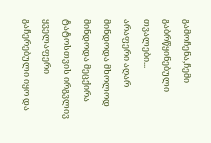გამოჩენა,ჩემი გაბრწყინებული თვალები...
არაფერი აღარ მინდოდა მხოლოდ მინდოდა მეცქირა ტატოსთვის ირგვლივ ყველაფერი გაჩერებული იყო და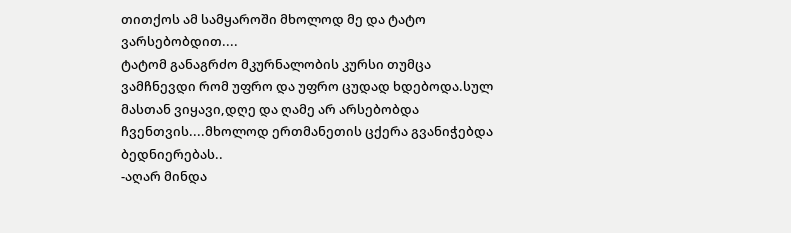თითქოს ამ სამყაროში მხოლოდ მე და ტატო ვარსებობდით....
ტატომ განაგრძო მკურნალობის კურსი თუმცა ვამჩნევდი რომ უფრო და უფრო ცუდად ხდებოდა.სულ მასთან ვიყავი,დღე და ღამე არ არსებობდა ჩვენთვის....მხოლოდ ერთმანეთის ცქერა გვანიჭებდა ბედნიერებას..
-აღარ მინდა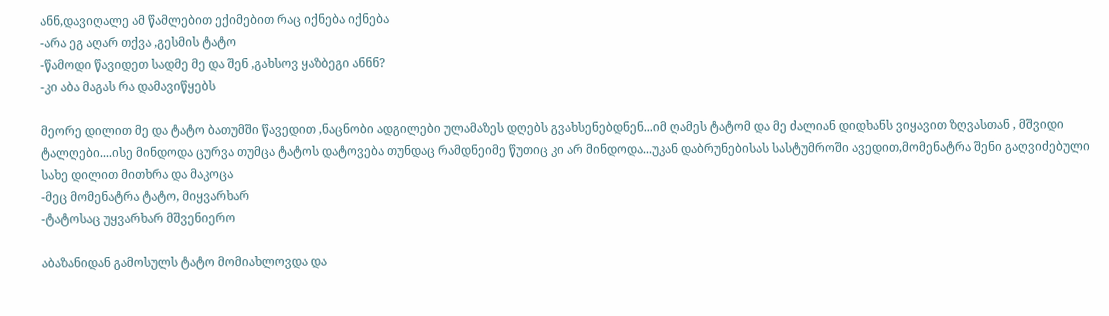ანნ,დავიღალე ამ წამლებით ექიმებით რაც იქნება იქნება
-არა ეგ აღარ თქვა ,გესმის ტატო
-წამოდი წავიდეთ სადმე მე და შენ ,გახსოვ ყაზბეგი ანნნ?
-კი აბა მაგას რა დამავიწყებს

მეორე დილით მე და ტატო ბათუმში წავედით ,ნაცნობი ადგილები ულამაზეს დღებს გვახსენებდნენ...იმ ღამეს ტატომ და მე ძალიან დიდხანს ვიყავით ზღვასთან , მშვიდი ტალღები....ისე მინდოდა ცურვა თუმცა ტატოს დატოვება თუნდაც რამდნეიმე წუთიც კი არ მინდოდა...უკან დაბრუნებისას სასტუმროში ავედით,მომენატრა შენი გაღვიძებული სახე დილით მითხრა და მაკოცა
-მეც მომენატრა ტატო, მიყვარხარ
-ტატოსაც უყვარხარ მშვენიერო

აბაზანიდან გამოსულს ტატო მომიახლოვდა და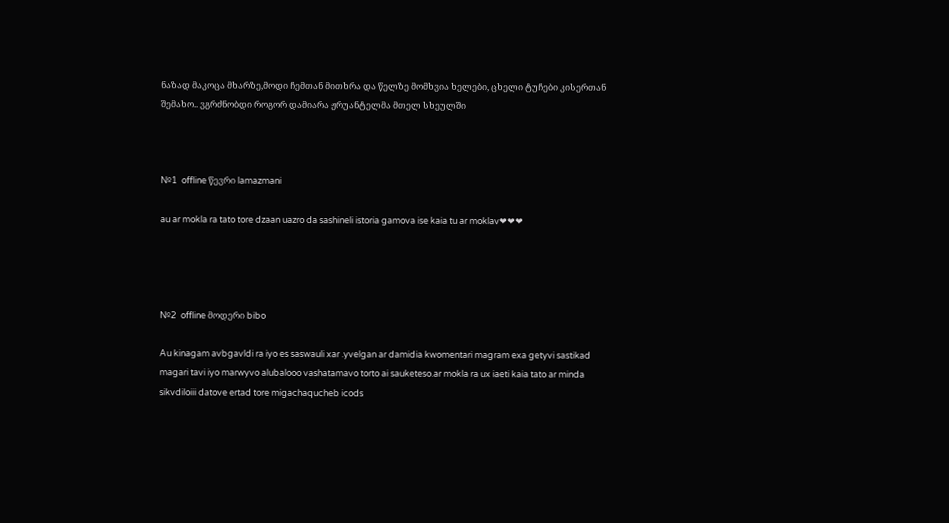ნაზად მაკოცა მხარზე,მოდი ჩემთან მითხრა და წელზე მომხვია ხელები, ცხელი ტუჩები კისერთან შემახო.. ვგრძნობდი როგორ დამიარა ჟრუანტელმა მთელ სხეულში



№1  offline წევრი lamazmani

au ar mokla ra tato tore dzaan uazro da sashineli istoria gamova ise kaia tu ar moklav❤❤❤




№2  offline მოდერი bibo

Au kinagam avbgavldi ra iyo es saswauli xar .yvelgan ar damidia kwomentari magram exa getyvi sastikad magari tavi iyo marwyvo alubalooo vashatamavo torto ai sauketeso.ar mokla ra ux iaeti kaia tato ar minda sikvdiloiii datove ertad tore migachaqucheb icods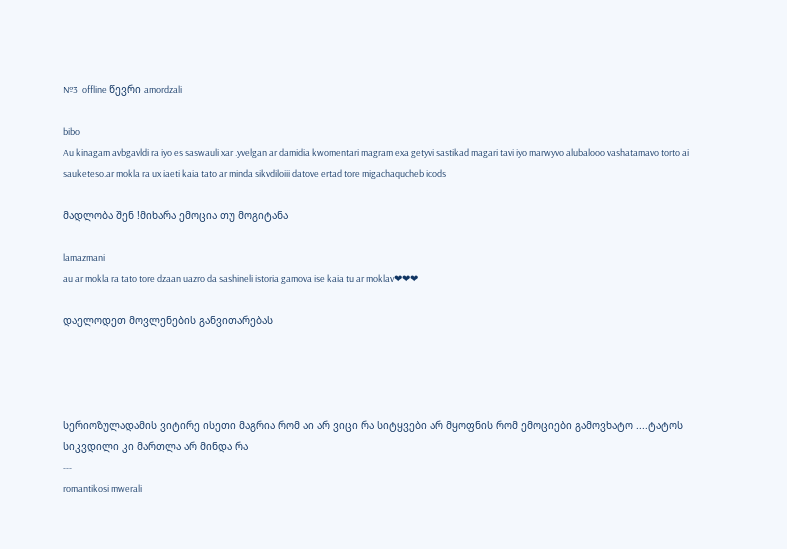№3  offline წევრი amordzali

bibo
Au kinagam avbgavldi ra iyo es saswauli xar .yvelgan ar damidia kwomentari magram exa getyvi sastikad magari tavi iyo marwyvo alubalooo vashatamavo torto ai sauketeso.ar mokla ra ux iaeti kaia tato ar minda sikvdiloiii datove ertad tore migachaqucheb icods

მადლობა შენ !მიხარა ემოცია თუ მოგიტანა

lamazmani
au ar mokla ra tato tore dzaan uazro da sashineli istoria gamova ise kaia tu ar moklav❤❤❤

დაელოდეთ მოვლენების განვითარებას




სერიოზულადამის ვიტირე ისეთი მაგრია რომ აი არ ვიცი რა სიტყვები არ მყოფნის რომ ემოციები გამოვხატო ....ტატოს სიკვდილი კი მართლა არ მინდა რა
---
romantikosi mwerali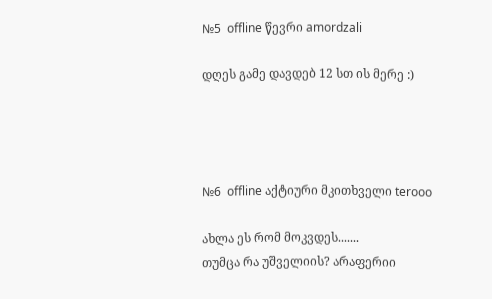№5  offline წევრი amordzali

დღეს გამე დავდებ 12 სთ ის მერე :)




№6  offline აქტიური მკითხველი terooo

ახლა ეს რომ მოკვდეს.......
თუმცა რა უშველიის? არაფერიი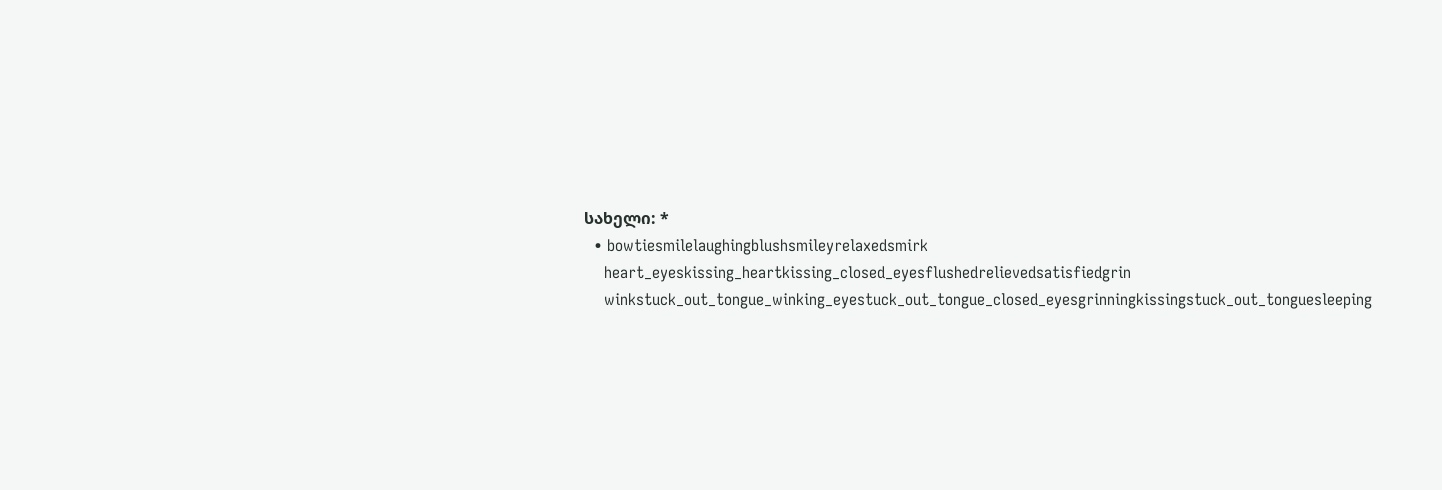სახელი: *
  • bowtiesmilelaughingblushsmileyrelaxedsmirk
    heart_eyeskissing_heartkissing_closed_eyesflushedrelievedsatisfiedgrin
    winkstuck_out_tongue_winking_eyestuck_out_tongue_closed_eyesgrinningkissingstuck_out_tonguesleeping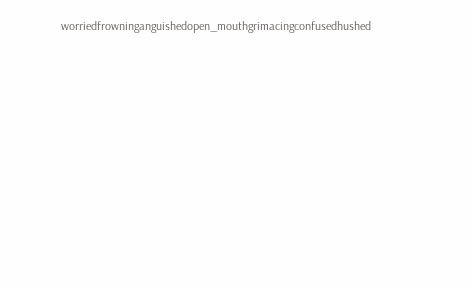worriedfrowninganguishedopen_mouthgrimacingconfusedhushed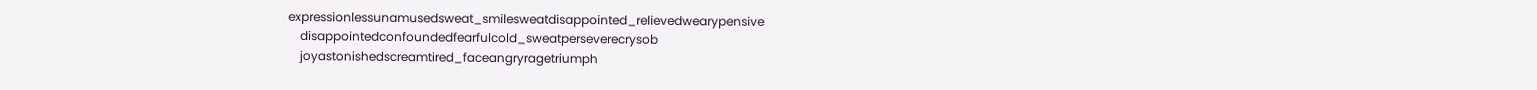expressionlessunamusedsweat_smilesweatdisappointed_relievedwearypensive
    disappointedconfoundedfearfulcold_sweatperseverecrysob
    joyastonishedscreamtired_faceangryragetriumph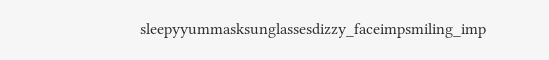sleepyyummasksunglassesdizzy_faceimpsmiling_imp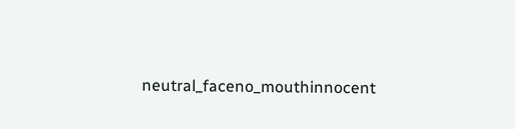neutral_faceno_mouthinnocent